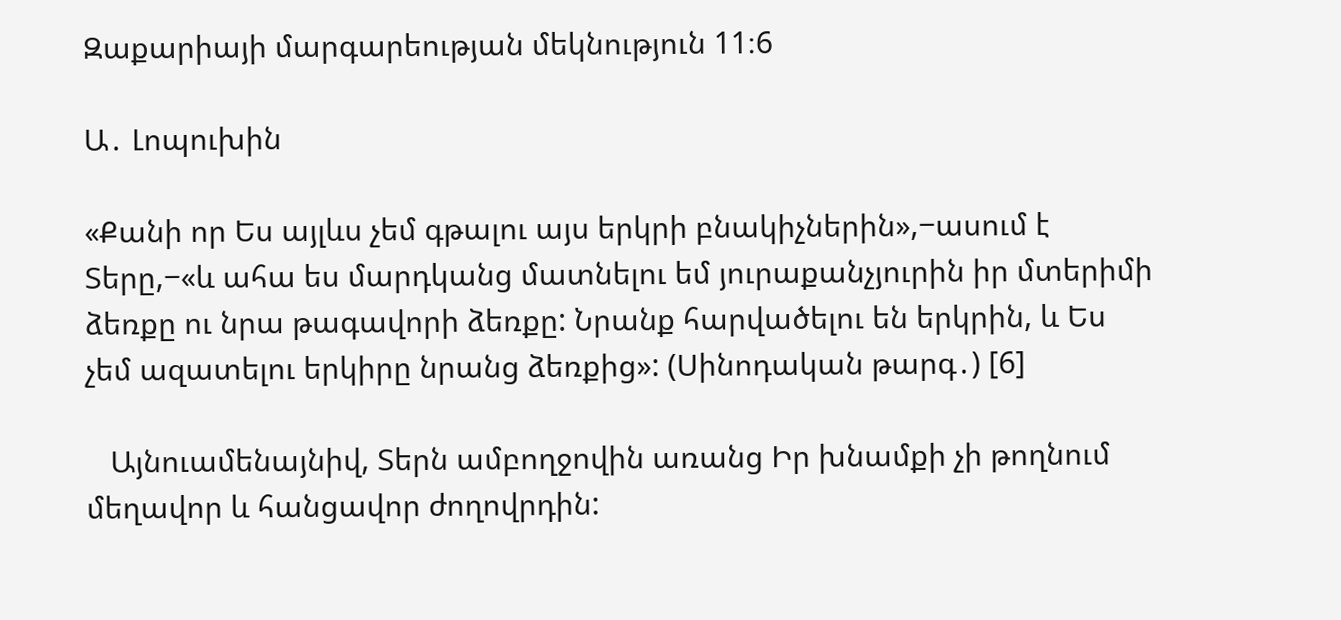Զաքարիայի մարգարեության մեկնություն 11։6

Ա․ Լոպուխին

«Քանի որ Ես այլևս չեմ գթալու այս երկրի բնակիչներին»,−ասում է Տերը,−«և ահա ես մարդկանց մատնելու եմ յուրաքանչյուրին իր մտերիմի ձեռքը ու նրա թագավորի ձեռքը: Նրանք հարվածելու են երկրին, և Ես չեմ ազատելու երկիրը նրանց ձեռքից»: (Սինոդական թարգ․) [6]

   Այնուամենայնիվ, Տերն ամբողջովին առանց Իր խնամքի չի թողնում մեղավոր և հանցավոր ժողովրդին: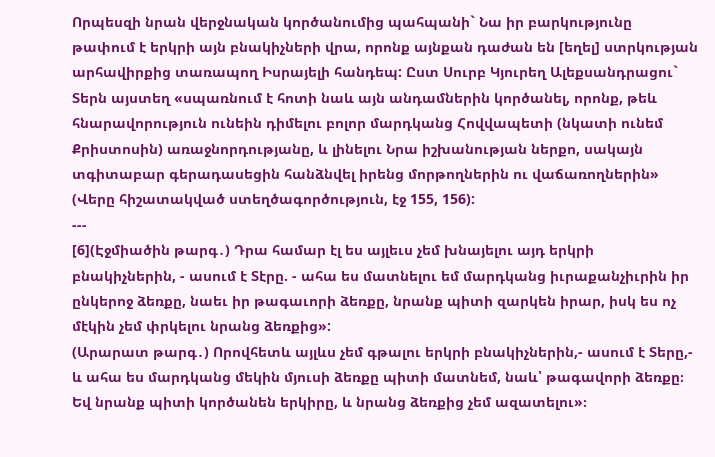Որպեսզի նրան վերջնական կործանումից պահպանի` Նա իր բարկությունը թափում է երկրի այն բնակիչների վրա, որոնք այնքան դաժան են [եղել] ստրկության արհավիրքից տառապող Իսրայելի հանդեպ: Ըստ Սուրբ Կյուրեղ Ալեքսանդրացու` Տերն այստեղ «սպառնում է հոտի նաև այն անդամներին կործանել, որոնք, թեև հնարավորություն ունեին դիմելու բոլոր մարդկանց Հովվապետի (նկատի ունեմ Քրիստոսին) առաջնորդությանը, և լինելու Նրա իշխանության ներքո, սակայն տգիտաբար գերադասեցին հանձնվել իրենց մորթողներին ու վաճառողներին» (Վերը հիշատակված ստեղծագործություն, էջ 155, 156):
---
[6](Էջմիածին թարգ․) Դրա համար էլ ես այլեւս չեմ խնայելու այդ երկրի բնակիչներին, - ասում է Տէրը. - ահա ես մատնելու եմ մարդկանց իւրաքանչիւրին իր ընկերոջ ձեռքը, նաեւ իր թագաւորի ձեռքը, նրանք պիտի զարկեն իրար, իսկ ես ոչ մէկին չեմ փրկելու նրանց ձեռքից»:
(Արարատ թարգ․) Որովհետև այլևս չեմ գթալու երկրի բնակիչներին,- ասում է Տերը,- և ահա ես մարդկանց մեկին մյուսի ձեռքը պիտի մատնեմ, նաև՝ թագավորի ձեռքը։ Եվ նրանք պիտի կործանեն երկիրը, և նրանց ձեռքից չեմ ազատելու»։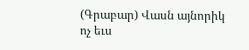(Գրաբար) Վասն այնորիկ ոչ եւս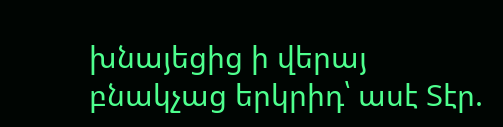խնայեցից ի վերայ բնակչաց երկրիդ՝ ասէ Տէր.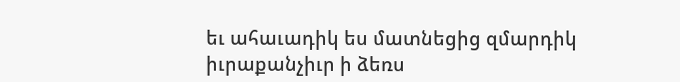եւ ահաւադիկ ես մատնեցից զմարդիկ իւրաքանչիւր ի ձեռս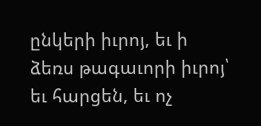ընկերի իւրոյ, եւ ի ձեռս թագաւորի իւրոյ՝ եւ հարցեն, եւ ոչ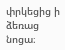փրկեցից ի ձեռաց նոցա։